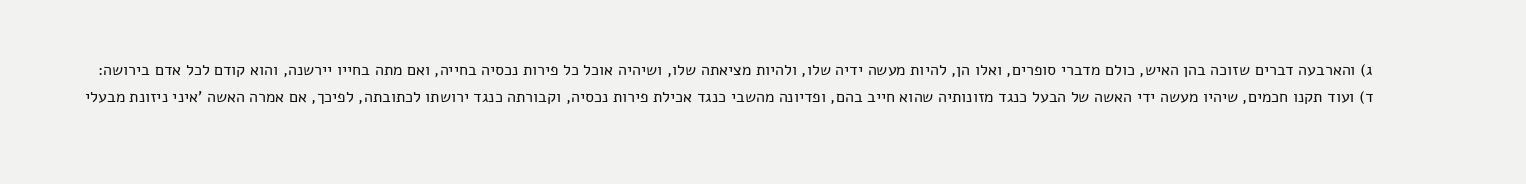ג) והארבעה דברים שזוכה בהן האיש, כולם מדברי סופרים, ואלו הן, להיות מעשה ידיה שלו, ולהיות מציאתה שלו, ושיהיה אוכל כל פירות נכסיה בחייה, ואם מתה בחייו יירשנה, והוא קודם לכל אדם בירושה:
ד) ועוד תקנו חכמים, שיהיו מעשה ידי האשה של הבעל כנגד מזונותיה שהוא חייב בהם, ופדיונה מהשבי כנגד אכילת פירות נכסיה, וקבורתה כנגד ירושתו לכתובתה, לפיכך, אם אמרה האשה 'איני ניזונת מבעלי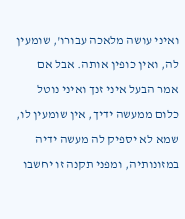ואיני עושה מלאכה עבורו', שומעין לה, ואין כופין אותה. אבל אם אמר הבעל איני זנך ואיני נוטל כלום ממעשה ידיך, אין שומעין לו, שמא לא יספיק לה מעשה ידיה במזונותיה, ומפני תקנה זו יחשבו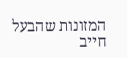המזונות שהבעל חייב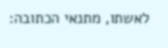לאשתו, מתנאי הכתובה: